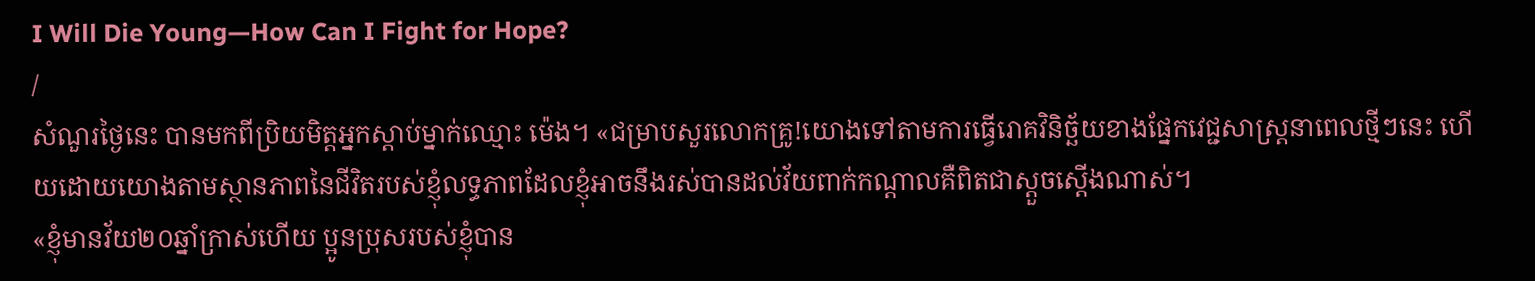I Will Die Young—How Can I Fight for Hope?
/
សំណួរថ្ងៃនេះ បានមកពីប្រិយមិត្តអ្នកស្ដាប់ម្នាក់ឈ្មោះ ម៉េង។ «ជម្រាបសួរលោកគ្រូ!យោងទៅតាមការធ្វើរោគវិនិច្ឆ័យខាងផ្នែកវេជ្ជសាស្ត្រនាពេលថ្មីៗនេះ ហើយដោយយោងតាមស្ថានភាពនៃជីវិតរបស់ខ្ញុំលទ្ធភាពដែលខ្ញុំអាចនឹងរស់បានដល់វ័យពាក់កណ្ដាលគឺពិតជាស្ដួចស្ដើងណាស់។
«ខ្ញុំមានវ័យ២០ឆ្នាំក្រាស់ហើយ ប្អូនប្រុសរបស់ខ្ញុំបាន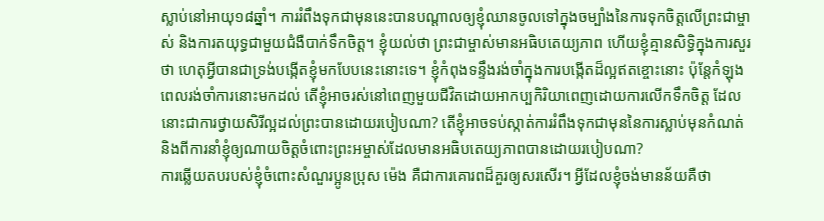ស្លាប់នៅអាយុ១៨ឆ្នាំ។ ការរំពឹងទុកជាមុននេះបានបណ្ដាលឲ្យខ្ញុំឈានចូលទៅក្នុងចម្បាំងនៃការទុកចិត្តលើព្រះជាម្ចាស់ និងការតយុទ្ធជាមួយជំងឺបាក់ទឹកចិត្ត។ ខ្ញុំយល់ថា ព្រះជាម្ចាស់មានអធិបតេយ្យភាព ហើយខ្ញុំគ្មានសិទ្ធិក្នុងការសួរថា ហេតុអ្វីបានជាទ្រង់បង្កើតខ្ញុំមកបែបនេះនោះទេ។ ខ្ញុំកំពុងទន្ទឹងរង់ចាំក្នុងការបង្កើតដ៏ល្អឥតខ្ចោះនោះ ប៉ុន្តែកំឡុងពេលរង់ចាំការនោះមកដល់ តើខ្ញុំអាចរស់នៅពេញមួយជីវិតដោយអាកប្បកិរិយាពេញដោយការលើកទឹកចិត្ត ដែលនោះជាការថ្វាយសិរីល្អដល់ព្រះបានដោយរបៀបណា? តើខ្ញុំអាចទប់ស្កាត់ការរំពឹងទុកជាមុននៃការស្លាប់មុនកំណត់ និងពីការនាំខ្ញុំឲ្យណាយចិត្តចំពោះព្រះអម្ចាស់ដែលមានអធិបតេយ្យភាពបានដោយរបៀបណា?
ការឆ្លើយតបរបស់ខ្ញុំចំពោះសំណួរប្អូនប្រុស ម៉េង គឺជាការគោរពដ៏គួរឲ្យសរសើរ។ អ្វីដែលខ្ញុំចង់មានន័យគឺថា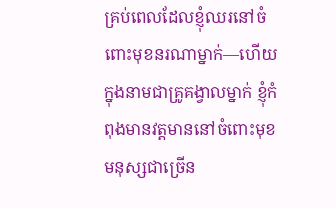គ្រប់ពេលដែលខ្ញុំឈរនៅចំពោះមុខនរណាម្នាក់—ហើយក្នុងនាមជាគ្រូគង្វាលម្នាក់ ខ្ញុំកំពុងមានវត្តមាននៅចំពោះមុខមនុស្សជាច្រើន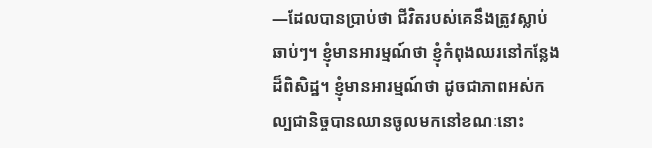—ដែលបានប្រាប់ថា ជីវិតរបស់គេនឹងត្រូវស្លាប់ឆាប់ៗ។ ខ្ញុំមានអារម្មណ៍ថា ខ្ញុំកំពុងឈរនៅកន្លែងដ៏ពិសិដ្ឋ។ ខ្ញុំមានអារម្មណ៍ថា ដូចជាភាពអស់កល្បជានិច្ចបានឈានចូលមកនៅខណៈនោះ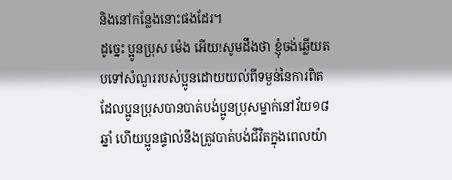និងនៅកន្លែងនោះផងដែរ។
ដូច្នេះ ប្អូនប្រុស ម៉េង អើយ!សូមដឹងថា ខ្ញុំចង់ឆ្លើយតបទៅសំណួររបស់ប្អូនដោយយល់ពីទម្ងន់នៃការពិត ដែលប្អូនប្រុសបានបាត់បង់ប្អូនប្រុសម្នាក់នៅវ័យ១៨ឆ្នាំ ហើយប្អូនផ្ទាល់នឹងត្រូវបាត់បង់ជីវិតក្នុងពេលយ៉ា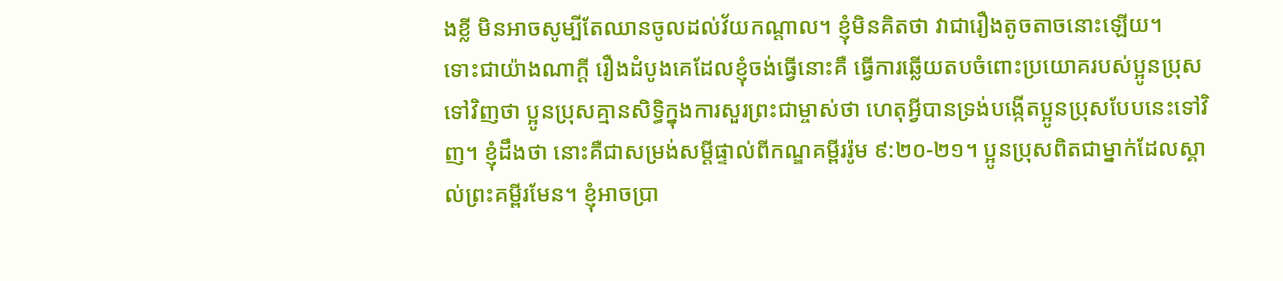ងខ្លី មិនអាចសូម្បីតែឈានចូលដល់វ័យកណ្ដាល។ ខ្ញុំមិនគិតថា វាជារឿងតូចតាចនោះឡើយ។
ទោះជាយ៉ាងណាក្ដី រឿងដំបូងគេដែលខ្ញុំចង់ធ្វើនោះគឺ ធ្វើការឆ្លើយតបចំពោះប្រយោគរបស់ប្អូនប្រុសទៅវិញថា ប្អូនប្រុសគ្មានសិទ្ធិក្នុងការសួរព្រះជាម្ចាស់ថា ហេតុអ្វីបានទ្រង់បង្កើតប្អូនប្រុសបែបនេះទៅវិញ។ ខ្ញុំដឹងថា នោះគឺជាសម្រង់សម្ដីផ្ទាល់ពីកណ្ឌគម្ពីររ៉ូម ៩:២០-២១។ ប្អូនប្រុសពិតជាម្នាក់ដែលស្គាល់ព្រះគម្ពីរមែន។ ខ្ញុំអាចប្រា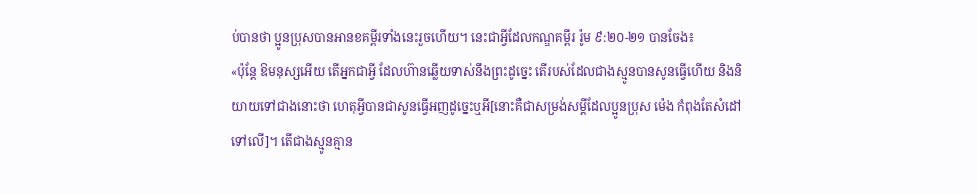ប់បានថា ប្អូនប្រុសបានអានខគម្ពីរទាំងនេះរួចហើយ។ នេះជាអ្វីដែលកណ្ឌគម្ពីរ រ៉ូម ៩:២០-២១ បានចែង៖
«ប៉ុន្តែ ឱមនុស្សអើយ តើអ្នកជាអ្វី ដែលហ៊ានឆ្លើយទាស់នឹងព្រះដូច្នេះ តើរបស់ដែលជាងស្មូនបានសូនធ្វើហើយ និងនិយាយទៅជាងនោះថា ហេតុអ្វីបានជាសូនធ្វើអញដូច្នេះឬអី[នោះគឺជាសម្រង់សម្ដីដែលប្អូនប្រុស ម៉េង កំពុងតែសំដៅទៅលើ]។ តើជាងស្មូនគ្មាន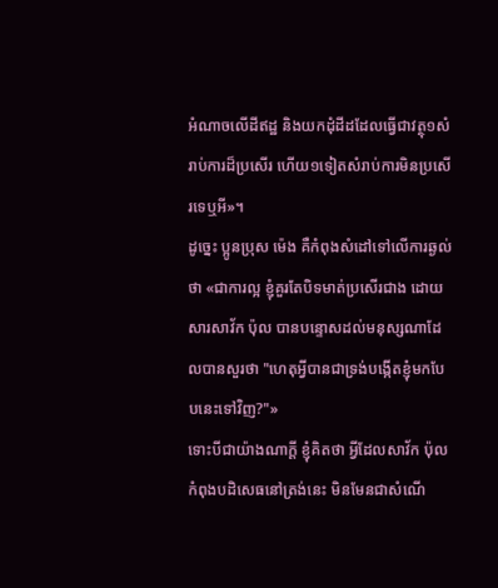អំណាចលើដីឥដ្ឋ និងយកដុំដីដដែលធ្វើជាវត្ថុ១សំរាប់ការដ៏ប្រសើរ ហើយ១ទៀតសំរាប់ការមិនប្រសើរទេឬអី»។
ដូច្នេះ ប្អូនប្រុស ម៉េង គឺកំពុងសំដៅទៅលើការឆ្ងល់ថា «ជាការល្អ ខ្ញុំគួរតែបិទមាត់ប្រសើរជាង ដោយសារសាវ័ក ប៉ុល បានបន្ទោសដល់មនុស្សណាដែលបានសួរថា "ហេតុអ្វីបានជាទ្រង់បង្កើតខ្ញុំមកបែបនេះទៅវិញ?"»
ទោះបីជាយ៉ាងណាក្ដី ខ្ញុំគិតថា អ្វីដែលសាវ័ក ប៉ុល កំពុងបដិសេធនៅត្រង់នេះ មិនមែនជាសំណើ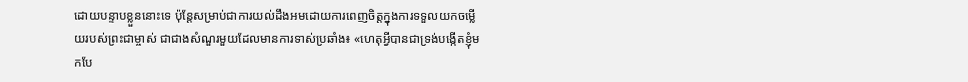ដោយបន្ទាបខ្លួននោះទេ ប៉ុន្តែសម្រាប់ជាការយល់ដឹងអមដោយការពេញចិត្តក្នុងការទទួលយកចម្លើយរបស់ព្រះជាម្ចាស់ ជាជាងសំណួរមួយដែលមានការទាស់ប្រឆាំង៖ «ហេតុអ្វីបានជាទ្រង់បង្កើតខ្ញុំមកបែ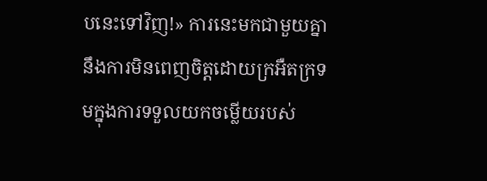បនេះទៅវិញ!» ការនេះមកជាមួយគ្នានឹងការមិនពេញចិត្តដោយក្រអឺតក្រទមក្នុងការទទួលយកចម្លើយរបស់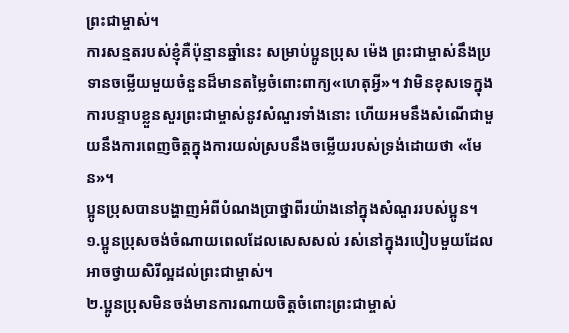ព្រះជាម្ចាស់។
ការសន្មតរបស់ខ្ញុំគឺប៉ុន្មានឆ្នាំនេះ សម្រាប់ប្អូនប្រុស ម៉េង ព្រះជាម្ចាស់នឹងប្រទានចម្លើយមួយចំនួនដ៏មានតម្លៃចំពោះពាក្យ«ហេតុអ្វី»។ វាមិនខុសទេក្នុងការបន្ទាបខ្លួនសួរព្រះជាម្ចាស់នូវសំណួរទាំងនោះ ហើយអមនឹងសំណើជាមួយនឹងការពេញចិត្តក្នុងការយល់ស្របនឹងចម្លើយរបស់ទ្រង់ដោយថា «មែន»។
ប្អូនប្រុសបានបង្ហាញអំពីបំណងប្រាថ្នាពីរយ៉ាងនៅក្នុងសំណួររបស់ប្អូន។
១.ប្អូនប្រុសចង់ចំណាយពេលដែលសេសសល់ រស់នៅក្នុងរបៀបមួយដែលអាចថ្វាយសិរីល្អដល់ព្រះជាម្ចាស់។
២.ប្អូនប្រុសមិនចង់មានការណាយចិត្តចំពោះព្រះជាម្ចាស់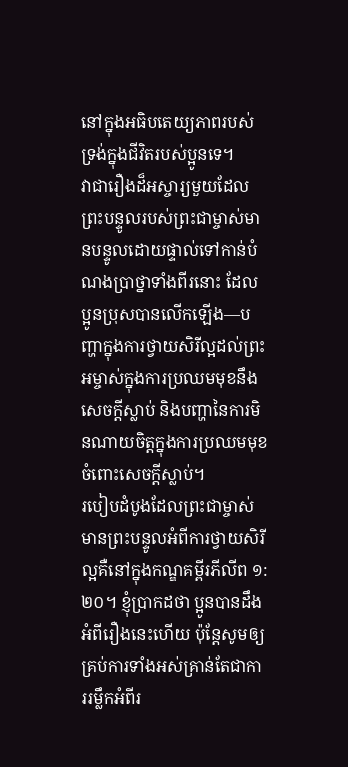នៅក្នុងអធិបតេយ្យភាពរបស់ទ្រង់ក្នុងជីវិតរបស់ប្អូនទេ។
វាជារឿងដ៏អស្ចារ្យមួយដែលព្រះបន្ទូលរបស់ព្រះជាម្ចាស់មានបន្ទូលដោយផ្ទាល់ទៅកាន់បំណងប្រាថ្នាទាំងពីរនោះ ដែលប្អូនប្រុសបានលើកឡើង—បញ្ហាក្នុងការថ្វាយសិរីល្អដល់ព្រះអម្ចាស់ក្នុងការប្រឈមមុខនឹងសេចក្ដីស្លាប់ និងបញ្ហានៃការមិនណាយចិត្តក្នុងការប្រឈមមុខចំពោះសេចក្ដីស្លាប់។
របៀបដំបូងដែលព្រះជាម្ចាស់មានព្រះបន្ទូលអំពីការថ្វាយសិរីល្អគឺនៅក្នុងកណ្ឌគម្ពីរភីលីព ១:២០។ ខ្ញុំប្រាកដថា ប្អូនបានដឹងអំពីរឿងនេះហើយ ប៉ុន្តែសូមឲ្យគ្រប់ការទាំងអស់គ្រាន់តែជាការរម្លឹកអំពីរ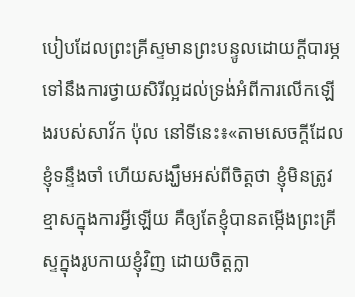បៀបដែលព្រះគ្រីស្ទមានព្រះបន្ទូលដោយក្ដីបារម្ភទៅនឹងការថ្វាយសិរីល្អដល់ទ្រង់អំពីការលើកឡើងរបស់សាវ័ក ប៉ុល នៅទីនេះ៖«តាមសេចក្តីដែលខ្ញុំទន្ទឹងចាំ ហើយសង្ឃឹមអស់ពីចិត្តថា ខ្ញុំមិនត្រូវខ្មាសក្នុងការអ្វីឡើយ គឺឲ្យតែខ្ញុំបានតម្កើងព្រះគ្រីស្ទក្នុងរូបកាយខ្ញុំវិញ ដោយចិត្តក្លា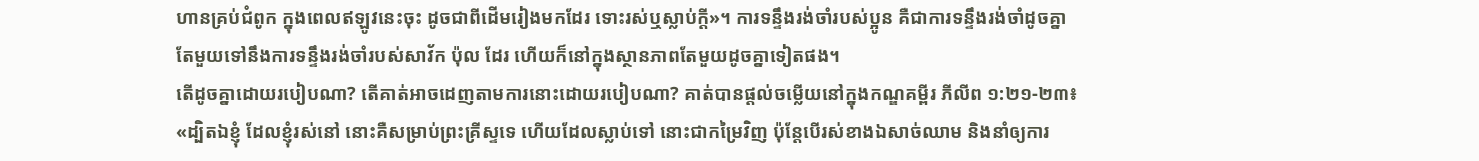ហានគ្រប់ជំពូក ក្នុងពេលឥឡូវនេះចុះ ដូចជាពីដើមរៀងមកដែរ ទោះរស់ឬស្លាប់ក្តី»។ ការទន្ទឹងរង់ចាំរបស់ប្អូន គឺជាការទន្ទឹងរង់ចាំដូចគ្នាតែមួយទៅនឹងការទន្ទឹងរង់ចាំរបស់សាវ័ក ប៉ុល ដែរ ហើយក៏នៅក្នុងស្ថានភាពតែមួយដូចគ្នាទៀតផង។
តើដូចគ្នាដោយរបៀបណា? តើគាត់អាចដេញតាមការនោះដោយរបៀបណា? គាត់បានផ្ដល់ចម្លើយនៅក្នុងកណ្ឌគម្ពីរ ភីលីព ១:២១-២៣៖ «ដ្បិតឯខ្ញុំ ដែលខ្ញុំរស់នៅ នោះគឺសម្រាប់ព្រះគ្រីស្ទទេ ហើយដែលស្លាប់ទៅ នោះជាកម្រៃវិញ ប៉ុន្តែបើរស់ខាងឯសាច់ឈាម និងនាំឲ្យការ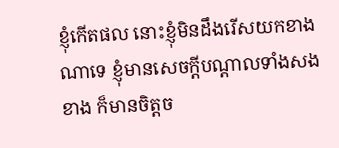ខ្ញុំកើតផល នោះខ្ញុំមិនដឹងរើសយកខាងណាទេ ខ្ញុំមានសេចក្តីបណ្តាលទាំងសងខាង ក៏មានចិត្តច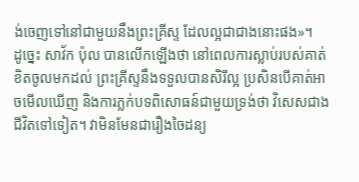ង់ចេញទៅនៅជាមួយនឹងព្រះគ្រីស្ទ ដែលល្អជាជាងនោះផង»។
ដូច្នេះ សាវ័ក ប៉ុល បានលើកឡើងថា នៅពេលការស្លាប់របស់គាត់ខិតចូលមកដល់ ព្រះគ្រីស្ទនឹងទទួលបានសិរីល្អ ប្រសិនបើគាត់អាចមើលឃើញ និងការភ្លក់បទពិសោធន៍ជាមួយទ្រង់ថា វិសេសជាងជីវិតទៅទៀត។ វាមិនមែនជារឿងចៃដន្យ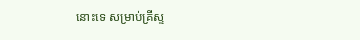នោះទេ សម្រាប់គ្រីស្ទ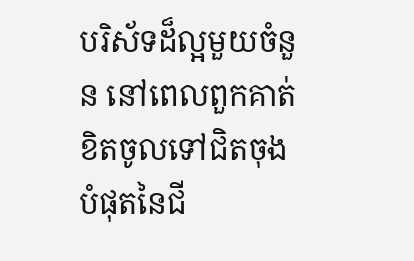បរិស័ទដ៏ល្អមួយចំនួន នៅពេលពួកគាត់ខិតចូលទៅជិតចុងបំផុតនៃជី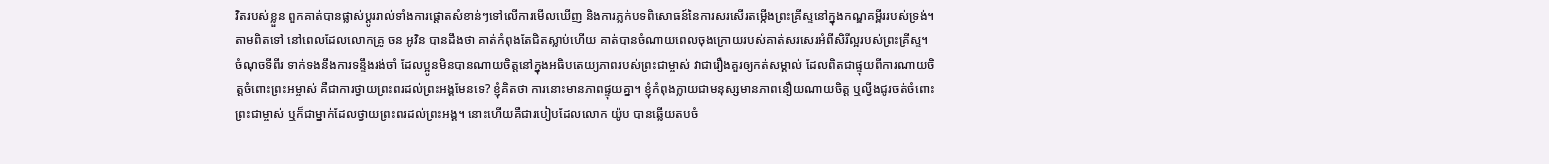វិតរបស់ខ្លួន ពួកគាត់បានផ្លាស់ប្ដូររាល់ទាំងការផ្ដោតសំខាន់ៗទៅលើការមើលឃើញ និងការភ្លក់បទពិសោធន៍នៃការសរសើរតម្កើងព្រះគ្រីស្ទនៅក្នុងកណ្ឌគម្ពីររបស់ទ្រង់។ តាមពិតទៅ នៅពេលដែលលោកគ្រូ ចន អូវិន បានដឹងថា គាត់កំពុងតែជិតស្លាប់ហើយ គាត់បានចំណាយពេលចុងក្រោយរបស់គាត់សរសេរអំពីសិរីល្អរបស់ព្រះគ្រីស្ទ។
ចំណុចទីពីរ ទាក់ទងនឹងការទន្ទឹងរង់ចាំ ដែលប្អូនមិនបានណាយចិត្តនៅក្នុងអធិបតេយ្យភាពរបស់ព្រះជាម្ចាស់ វាជារឿងគួរឲ្យកត់សម្គាល់ ដែលពិតជាផ្ទុយពីការណាយចិត្តចំពោះព្រះអម្ចាស់ គឺជាការថ្វាយព្រះពរដល់ព្រះអង្គមែនទេ? ខ្ញុំគិតថា ការនោះមានភាពផ្ទុយគ្នា។ ខ្ញុំកំពុងក្លាយជាមនុស្សមានភាពនឿយណាយចិត្ត ឬល្វីងជូរចត់ចំពោះព្រះជាម្ចាស់ ឬក៏ជាម្នាក់ដែលថ្វាយព្រះពរដល់ព្រះអង្គ។ នោះហើយគឺជារបៀបដែលលោក យ៉ូប បានឆ្លើយតបចំ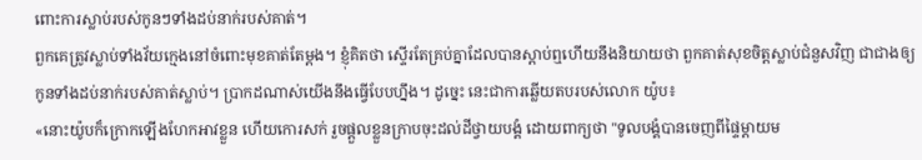ពោះការស្លាប់របស់កូនៗទាំងដប់នាក់របស់គាត់។
ពួកគេត្រូវស្លាប់ទាំងវ័យក្មេងនៅចំពោះមុខគាត់តែម្ដង។ ខ្ញុំគិតថា ស្ទើរតែគ្រប់គ្នាដែលបានស្ដាប់ឮហើយនឹងនិយាយថា ពួកគាត់សុខចិត្តស្លាប់ជំនួសវិញ ជាជាងឲ្យកូនទាំងដប់នាក់របស់គាត់ស្លាប់។ ប្រាកដណាស់យើងនឹងធ្វើបែបហ្នឹង។ ដូច្នេះ នេះជាការឆ្លើយតបរបស់លោក យ៉ូប៖
«នោះយ៉ូបក៏ក្រោកឡើងហែកអាវខ្លួន ហើយកោរសក់ រួចផ្តួលខ្លួនក្រាបចុះដល់ដីថ្វាយបង្គំ ដោយពាក្យថា "ទូលបង្គំបានចេញពីផ្ទៃម្តាយម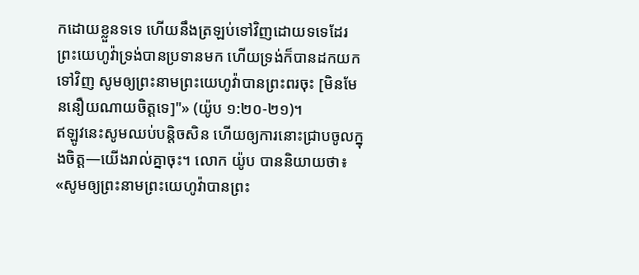កដោយខ្លួនទទេ ហើយនឹងត្រឡប់ទៅវិញដោយទទេដែរ ព្រះយេហូវ៉ាទ្រង់បានប្រទានមក ហើយទ្រង់ក៏បានដកយកទៅវិញ សូមឲ្យព្រះនាមព្រះយេហូវ៉ាបានព្រះពរចុះ [មិនមែននឿយណាយចិត្តទេ]"» (យ៉ូប ១:២០-២១)។
ឥឡូវនេះសូមឈប់បន្តិចសិន ហើយឲ្យការនោះជ្រាបចូលក្នុងចិត្ត—យើងរាល់គ្នាចុះ។ លោក យ៉ូប បាននិយាយថា៖ «សូមឲ្យព្រះនាមព្រះយេហូវ៉ាបានព្រះ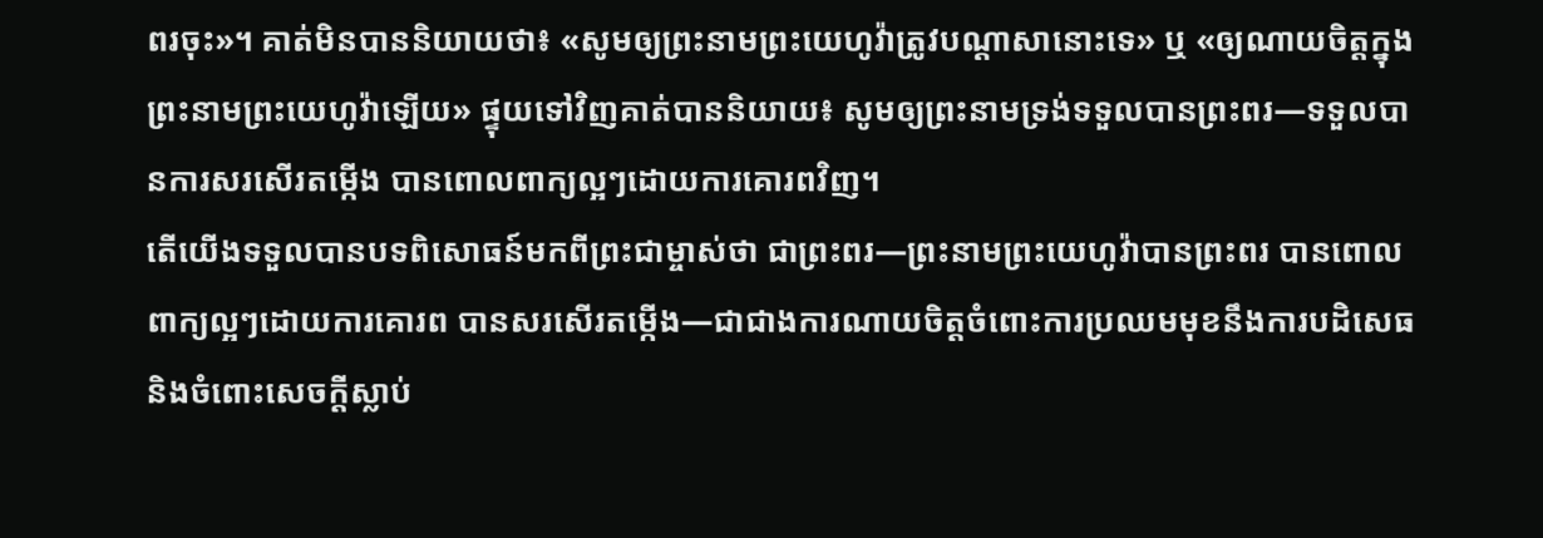ពរចុះ»។ គាត់មិនបាននិយាយថា៖ «សូមឲ្យព្រះនាមព្រះយេហូវ៉ាត្រូវបណ្ដាសានោះទេ» ឬ «ឲ្យណាយចិត្តក្នុងព្រះនាមព្រះយេហូវ៉ាឡើយ» ផ្ទុយទៅវិញគាត់បាននិយាយ៖ សូមឲ្យព្រះនាមទ្រង់ទទួលបានព្រះពរ—ទទួលបានការសរសើរតម្កើង បានពោលពាក្យល្អៗដោយការគោរពវិញ។
តើយើងទទួលបានបទពិសោធន៍មកពីព្រះជាម្ចាស់ថា ជាព្រះពរ—ព្រះនាមព្រះយេហូវ៉ាបានព្រះពរ បានពោលពាក្យល្អៗដោយការគោរព បានសរសើរតម្កើង—ជាជាងការណាយចិត្តចំពោះការប្រឈមមុខនឹងការបដិសេធ និងចំពោះសេចក្ដីស្លាប់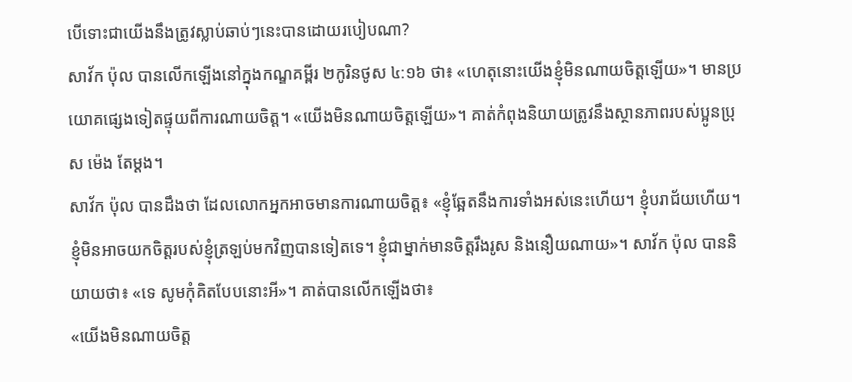បើទោះជាយើងនឹងត្រូវស្លាប់ឆាប់ៗនេះបានដោយរបៀបណា?
សាវ័ក ប៉ុល បានលើកឡើងនៅក្នុងកណ្ឌគម្ពីរ ២កូរិនថូស ៤:១៦ ថា៖ «ហេតុនោះយើងខ្ញុំមិនណាយចិត្តឡើយ»។ មានប្រយោគផ្សេងទៀតផ្ទុយពីការណាយចិត្ត។ «យើងមិនណាយចិត្តឡើយ»។ គាត់កំពុងនិយាយត្រូវនឹងស្ថានភាពរបស់ប្អូនប្រុស ម៉េង តែម្ដង។
សាវ័ក ប៉ុល បានដឹងថា ដែលលោកអ្នកអាចមានការណាយចិត្ត៖ «ខ្ញុំឆ្អែតនឹងការទាំងអស់នេះហើយ។ ខ្ញុំបរាជ័យហើយ។ ខ្ញុំមិនអាចយកចិត្តរបស់ខ្ញុំត្រឡប់មកវិញបានទៀតទេ។ ខ្ញុំជាម្នាក់មានចិត្តរឹងរូស និងនឿយណាយ»។ សាវ័ក ប៉ុល បាននិយាយថា៖ «ទេ សូមកុំគិតបែបនោះអី»។ គាត់បានលើកឡើងថា៖
«យើងមិនណាយចិត្ត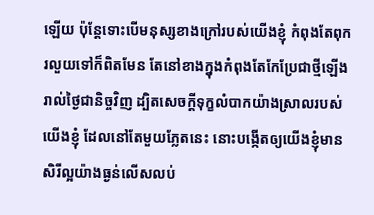ឡើយ ប៉ុន្តែទោះបើមនុស្សខាងក្រៅរបស់យើងខ្ញុំ កំពុងតែពុករលួយទៅក៏ពិតមែន តែនៅខាងក្នុងកំពុងតែកែប្រែជាថ្មីឡើងរាល់ថ្ងៃជានិច្ចវិញ ដ្បិតសេចក្តីទុក្ខលំបាកយ៉ាងស្រាលរបស់យើងខ្ញុំ ដែលនៅតែមួយភ្លែតនេះ នោះបង្កើតឲ្យយើងខ្ញុំមានសិរីល្អយ៉ាងធ្ងន់លើសលប់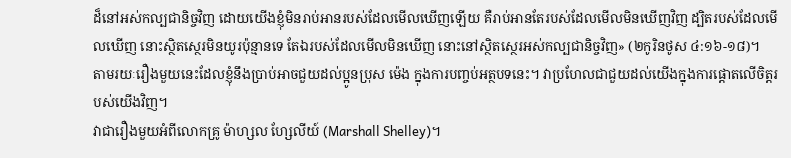ដ៏នៅអស់កល្បជានិច្ចវិញ ដោយយើងខ្ញុំមិនរាប់អានរបស់ដែលមើលឃើញឡើយ គឺរាប់អានតែរបស់ដែលមើលមិនឃើញវិញ ដ្បិតរបស់ដែលមើលឃើញ នោះស្ថិតស្ថេរមិនយូរប៉ុន្មានទេ តែឯរបស់ដែលមើលមិនឃើញ នោះនៅស្ថិតស្ថេរអស់កល្បជានិច្ចវិញ» (២កូរិនថូស ៤:១៦-១៨)។
តាមរយៈរឿងមួយនេះដែលខ្ញុំនឹងប្រាប់អាចជួយដល់ប្អូនប្រុស ម៉េង ក្នុងការបញ្ចប់អត្ថបទនេះ។ វាប្រហែលជាជួយដល់យើងក្នុងការផ្ដោតលើចិត្តរបស់យើងវិញ។
វាជារឿងមួយអំពីលោកគ្រូ ម៉ាហ្សល ហ្សែលីយ៍ (Marshall Shelley)។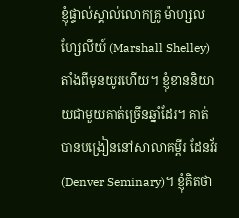ខ្ញុំផ្ទាល់ស្គាល់លោកគ្រូ ម៉ាហ្សល ហ្សែលីយ៍ (Marshall Shelley) តាំងពីមុនយូរហើយ។ ខ្ញុំខាននិយាយជាមួយគាត់ច្រើនឆ្នាំដែរ។ គាត់បានបង្រៀននៅសាលាគម្ពីរ ដែនវ័រ (Denver Seminary)។ ខ្ញុំគិតថា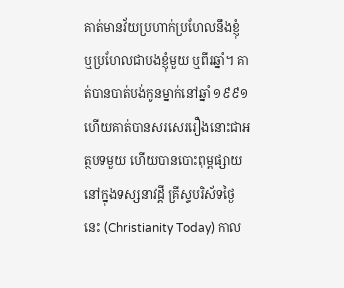គាត់មានវ័យប្រហាក់ប្រហែលនឹងខ្ញុំ ឬប្រហែលជាបងខ្ញុំមួយ ឬពីរឆ្នាំ។ គាត់បានបាត់បង់កូនម្នាក់នៅឆ្នាំ ១៩៩១ ហើយគាត់បានសរសេររឿងនោះជាអត្ថបទមួយ ហើយបានបោះពុម្ពផ្សាយនៅក្នុងទស្សនាវដ្ដី គ្រីស្ទបរិស័ទថ្ងៃនេះ (Christianity Today) កាល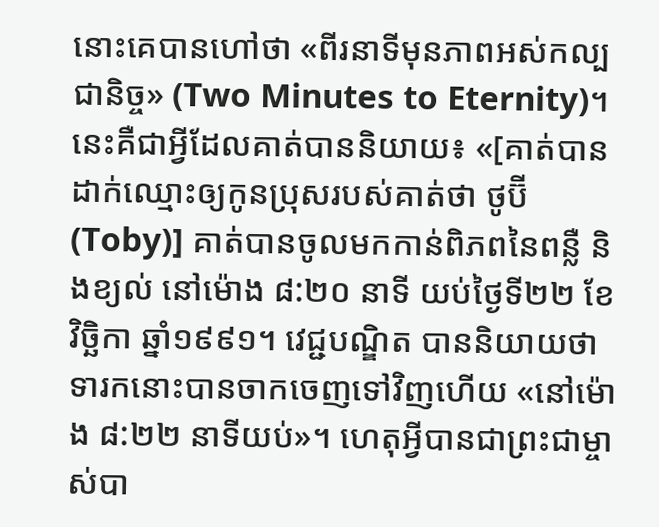នោះគេបានហៅថា «ពីរនាទីមុនភាពអស់កល្បជានិច្ច» (Two Minutes to Eternity)។
នេះគឺជាអ្វីដែលគាត់បាននិយាយ៖ «[គាត់បានដាក់ឈ្មោះឲ្យកូនប្រុសរបស់គាត់ថា ថូប៊ី (Toby)] គាត់បានចូលមកកាន់ពិភពនៃពន្លឺ និងខ្យល់ នៅម៉ោង ៨:២០ នាទី យប់ថ្ងៃទី២២ ខែវិច្ឆិកា ឆ្នាំ១៩៩១។ វេជ្ជបណ្ឌិត បាននិយាយថា ទារកនោះបានចាកចេញទៅវិញហើយ «នៅម៉ោង ៨:២២ នាទីយប់»។ ហេតុអ្វីបានជាព្រះជាម្ចាស់បា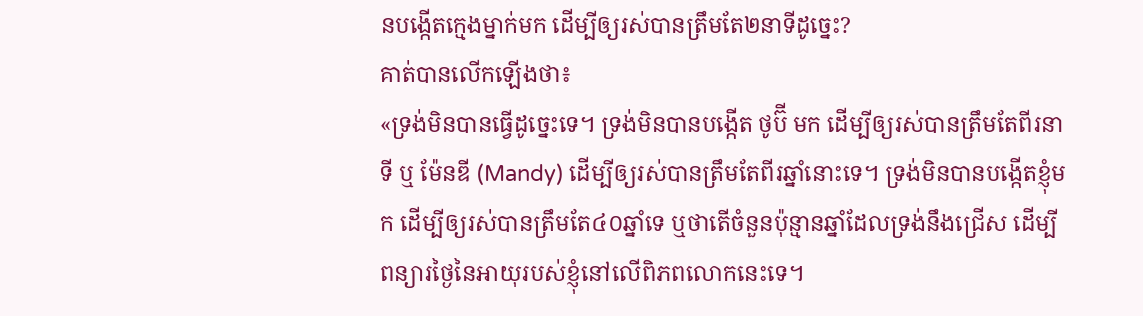នបង្កើតក្មេងម្នាក់មក ដើម្បីឲ្យរស់បានត្រឹមតែ២នាទីដូច្នេះ?
គាត់បានលើកឡើងថា៖
«ទ្រង់មិនបានធ្វើដូច្នេះទេ។ ទ្រង់មិនបានបង្កើត ថូប៊ី មក ដើម្បីឲ្យរស់បានត្រឹមតែពីរនាទី ឬ ម៉ែនឌី (Mandy) ដើម្បីឲ្យរស់បានត្រឹមតែពីរឆ្នាំនោះទេ។ ទ្រង់មិនបានបង្កើតខ្ញុំមក ដើម្បីឲ្យរស់បានត្រឹមតែ៤០ឆ្នាំទេ ឬថាតើចំនួនប៉ុន្មានឆ្នាំដែលទ្រង់នឹងជ្រើស ដើម្បីពន្យារថ្ងៃនៃអាយុរបស់ខ្ញុំនៅលើពិភពលោកនេះទេ។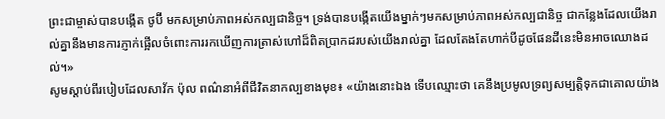ព្រះជាម្ចាស់បានបង្កើត ថូប៊ី មកសម្រាប់ភាពអស់កល្បជានិច្ច។ ទ្រង់បានបង្កើតយើងម្នាក់ៗមកសម្រាប់ភាពអស់កល្បជានិច្ច ជាកន្លែងដែលយើងរាល់គ្នានឹងមានការភ្ញាក់ផ្អើលចំពោះការរកឃើញការត្រាស់ហៅដ៏ពិតប្រាកដរបស់យើងរាល់គ្នា ដែលតែងតែហាក់បីដូចផែនដីនេះមិនអាចឈោងដល់។»
សូមស្ដាប់ពីរបៀបដែលសាវ័ក ប៉ុល ពណ៌នាអំពីជីវិតនាកល្បខាងមុខ៖ «យ៉ាងនោះឯង ទើបឈ្មោះថា គេនឹងប្រមូលទ្រព្យសម្បត្តិទុកជាគោលយ៉ាង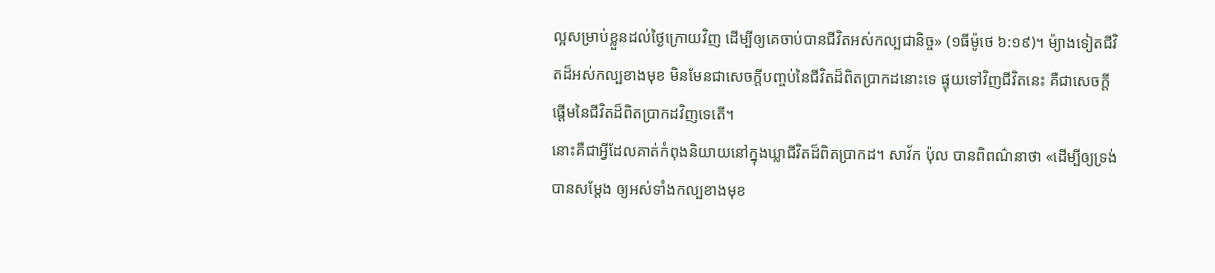ល្អសម្រាប់ខ្លួនដល់ថ្ងៃក្រោយវិញ ដើម្បីឲ្យគេចាប់បានជីវិតអស់កល្បជានិច្ច» (១ធីម៉ូថេ ៦:១៩)។ ម៉្យាងទៀតជីវិតដ៏អស់កល្បខាងមុខ មិនមែនជាសេចក្ដីបញ្ចប់នៃជីវិតដ៏ពិតប្រាកដនោះទេ ផ្ទុយទៅវិញជីវិតនេះ គឺជាសេចក្ដីផ្ដើមនៃជីវិតដ៏ពិតប្រាកដវិញទេតើ។
នោះគឺជាអ្វីដែលគាត់កំពុងនិយាយនៅក្នុងឃ្លាជីវិតដ៏ពិតប្រាកដ។ សាវ័ក ប៉ុល បានពិពណ៌នាថា «ដើម្បីឲ្យទ្រង់បានសម្ដែង ឲ្យអស់ទាំងកល្បខាងមុខ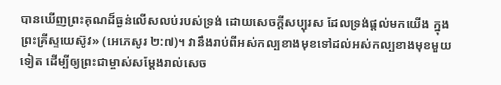បានឃើញព្រះគុណដ៏ធ្ងន់លើសលប់របស់ទ្រង់ ដោយសេចក្តីសប្បុរស ដែលទ្រង់ផ្តល់មកយើង ក្នុងព្រះគ្រីស្ទយេស៊ូវ» (អេភេសូរ ២:៧)។ វានឹងរាប់ពីអស់កល្បខាងមុខទៅដល់អស់កល្បខាងមុខមួយទៀត ដើម្បីឲ្យព្រះជាម្ចាស់សម្ដែងរាល់សេច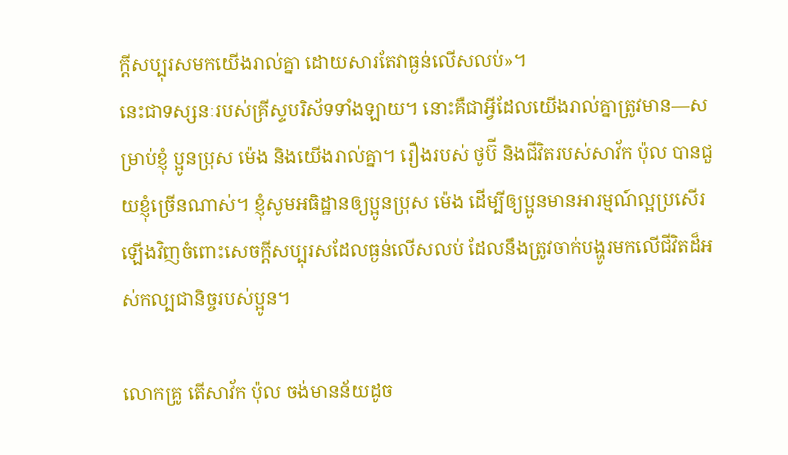ក្ដីសប្បុរសមកយើងរាល់គ្នា ដោយសារតែវាធ្ងន់លើសលប់»។
នេះជាទស្សនៈរបស់គ្រីស្ទបរិស័ទទាំងឡាយ។ នោះគឺជាអ្វីដែលយើងរាល់គ្នាត្រូវមាន—សម្រាប់ខ្ញុំ ប្អូនប្រុស ម៉េង និងយើងរាល់គ្នា។ រឿងរបស់ ថូប៊ី និងជីវិតរបស់សាវ័ក ប៉ុល បានជួយខ្ញុំច្រើនណាស់។ ខ្ញុំសូមអធិដ្ឋានឲ្យប្អូនប្រុស ម៉េង ដើម្បីឲ្យប្អូនមានអារម្មណ៍ល្អប្រសើរឡើងវិញចំពោះសេចក្ដីសប្បុរសដែលធ្ងន់លើសលប់ ដែលនឹងត្រូវចាក់បង្ហូរមកលើជីវិតដ៏អស់កល្បជានិច្ចរបស់ប្អូន។

លោកគ្រូ តើសាវ័ក ប៉ុល ចង់មានន័យដូច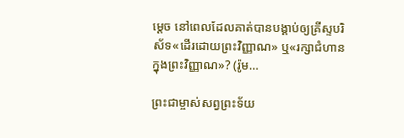ម្ដេច នៅពេលដែលគាត់បានបង្គាប់ឲ្យគ្រីស្ទបរិស័ទ«ដើរដោយព្រះវិញ្ញាណ» ឬ«រក្សាជំហានក្នុងព្រះវិញ្ញាណ»? (រ៉ូម…

ព្រះជាម្ចាស់សព្វព្រះទ័យ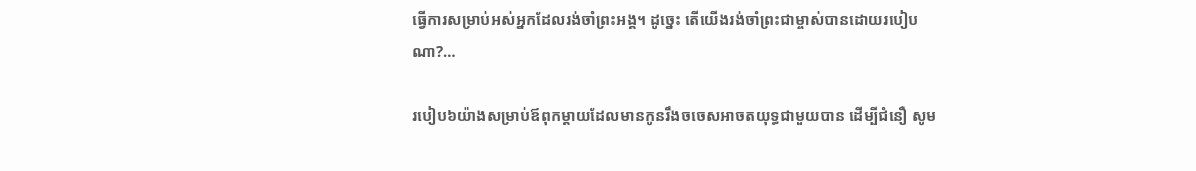ធ្វើការសម្រាប់អស់អ្នកដែលរង់ចាំព្រះអង្គ។ ដូច្នេះ តើយើងរង់ចាំព្រះជាម្ចាស់បានដោយរបៀបណា?…

របៀប៦យ៉ាងសម្រាប់ឪពុកម្ដាយដែលមានកូនរឹងចចេសអាចតយុទ្ធជាមួយបាន ដើម្បីជំនឿ សូម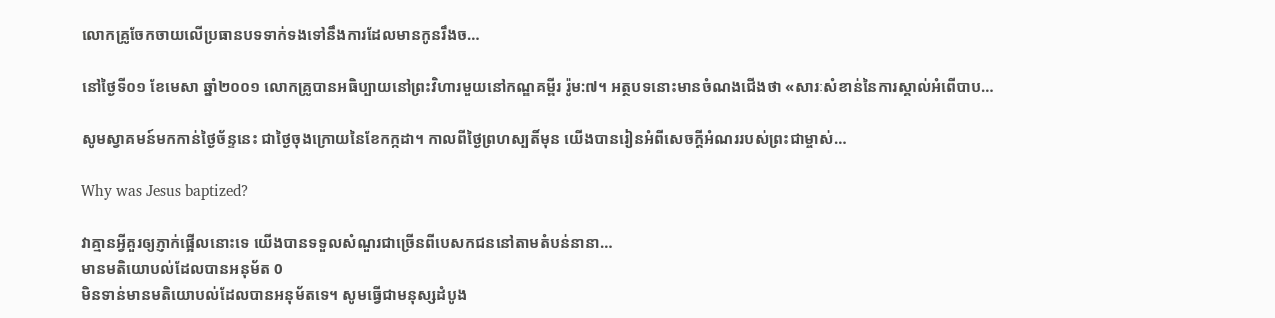លោកគ្រូចែកចាយលើប្រធានបទទាក់ទងទៅនឹងការដែលមានកូនរឹងច…

នៅថ្ងៃទី០១ ខែមេសា ឆ្នាំ២០០១ លោកគ្រូបានអធិប្បាយនៅព្រះវិហារមួយនៅកណ្ឌគម្ពីរ រ៉ូម:៧។ អត្ថបទនោះមានចំណងជើងថា «សារៈសំខាន់នៃការស្គាល់អំពើបាប…

សូមស្វាគមន៍មកកាន់ថ្ងៃច័ន្ទនេះ ជាថ្ងៃចុងក្រោយនៃខែកក្កដា។ កាលពីថ្ងៃព្រហស្បតិ៍មុន យើងបានរៀនអំពីសេចក្ដីអំណររបស់ព្រះជាម្ចាស់…

Why was Jesus baptized?

វាគ្មានអ្វីគួរឲ្យភ្ញាក់ផ្អើលនោះទេ យើងបានទទួលសំណួរជាច្រើនពីបេសកជននៅតាមតំបន់នានា…
មានមតិយោបល់ដែលបានអនុម័ត 0
មិនទាន់មានមតិយោបល់ដែលបានអនុម័តទេ។ សូមធ្វើជាមនុស្សដំបូង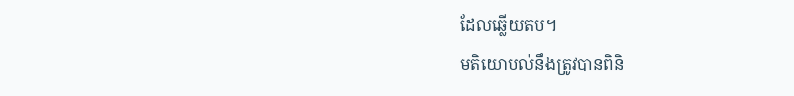ដែលឆ្លើយតប។
មតិយោបល់នឹងត្រូវបានពិនិ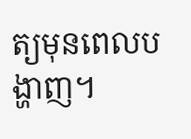ត្យមុនពេលបង្ហាញ។